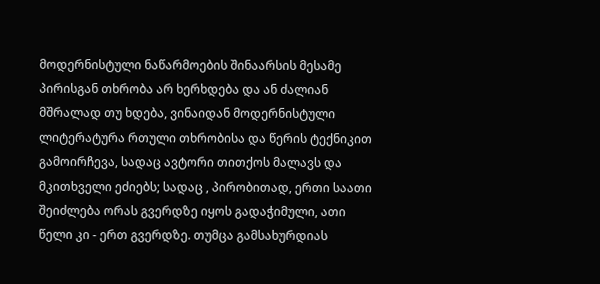მოდერნისტული ნაწარმოების შინაარსის მესამე პირისგან თხრობა არ ხერხდება და ან ძალიან მშრალად თუ ხდება, ვინაიდან მოდერნისტული ლიტერატურა რთული თხრობისა და წერის ტექნიკით გამოირჩევა, სადაც ავტორი თითქოს მალავს და მკითხველი ეძიებს; სადაც , პირობითად, ერთი საათი შეიძლება ორას გვერდზე იყოს გადაჭიმული, ათი წელი კი - ერთ გვერდზე. თუმცა გამსახურდიას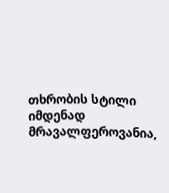თხრობის სტილი იმდენად მრავალფეროვანია,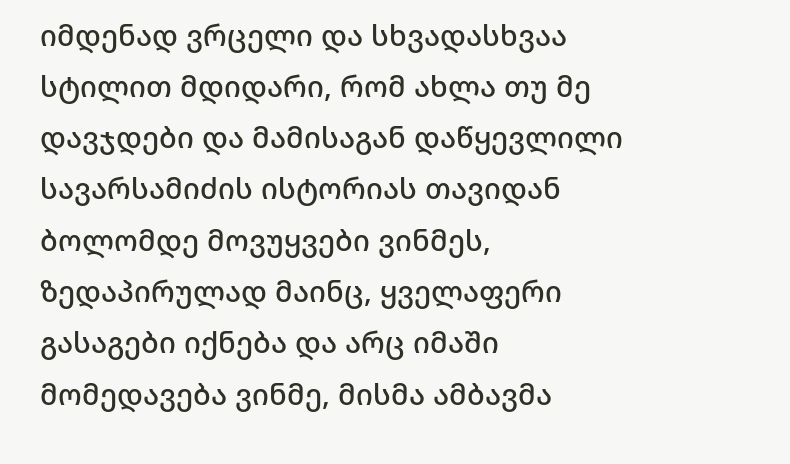იმდენად ვრცელი და სხვადასხვაა სტილით მდიდარი, რომ ახლა თუ მე დავჯდები და მამისაგან დაწყევლილი სავარსამიძის ისტორიას თავიდან ბოლომდე მოვუყვები ვინმეს, ზედაპირულად მაინც, ყველაფერი გასაგები იქნება და არც იმაში მომედავება ვინმე, მისმა ამბავმა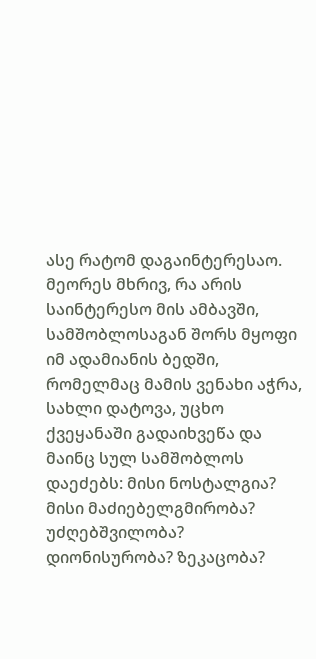ასე რატომ დაგაინტერესაო.
მეორეს მხრივ, რა არის საინტერესო მის ამბავში, სამშობლოსაგან შორს მყოფი იმ ადამიანის ბედში, რომელმაც მამის ვენახი აჭრა, სახლი დატოვა, უცხო ქვეყანაში გადაიხვეწა და მაინც სულ სამშობლოს დაეძებს: მისი ნოსტალგია? მისი მაძიებელგმირობა? უძღებშვილობა? დიონისურობა? ზეკაცობა?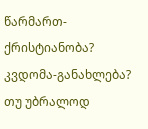წარმართ-ქრისტიანობა? კვდომა-განახლება? თუ უბრალოდ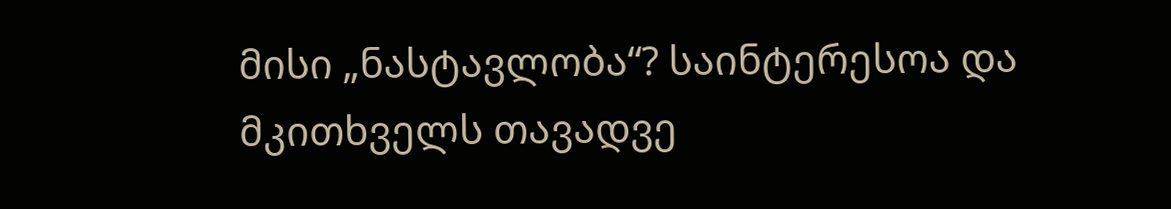მისი „ნასტავლობა“? საინტერესოა და მკითხველს თავადვე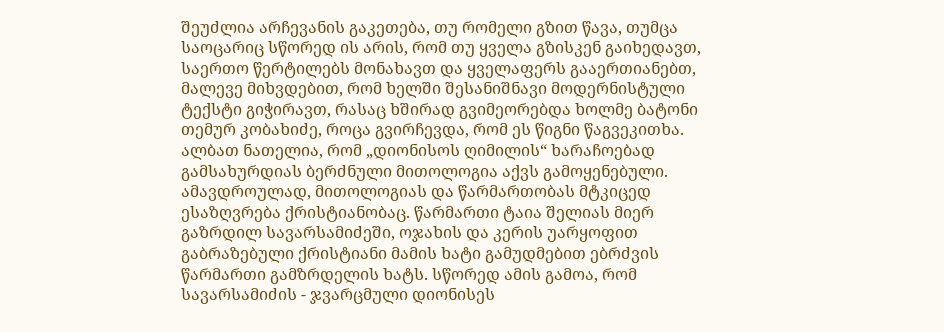შეუძლია არჩევანის გაკეთება, თუ რომელი გზით წავა, თუმცა საოცარიც სწორედ ის არის, რომ თუ ყველა გზისკენ გაიხედავთ, საერთო წერტილებს მონახავთ და ყველაფერს გააერთიანებთ, მალევე მიხვდებით, რომ ხელში შესანიშნავი მოდერნისტული ტექსტი გიჭირავთ, რასაც ხშირად გვიმეორებდა ხოლმე ბატონი თემურ კობახიძე, როცა გვირჩევდა, რომ ეს წიგნი წაგვეკითხა.
ალბათ ნათელია, რომ „დიონისოს ღიმილის“ ხარაჩოებად გამსახურდიას ბერძნული მითოლოგია აქვს გამოყენებული. ამავდროულად, მითოლოგიას და წარმართობას მტკიცედ ესაზღვრება ქრისტიანობაც. წარმართი ტაია შელიას მიერ გაზრდილ სავარსამიძეში, ოჯახის და კერის უარყოფით გაბრაზებული ქრისტიანი მამის ხატი გამუდმებით ებრძვის წარმართი გამზრდელის ხატს. სწორედ ამის გამოა, რომ სავარსამიძის - ჯვარცმული დიონისეს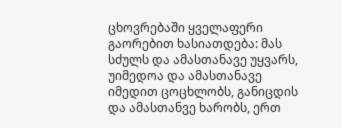ცხოვრებაში ყველაფერი გაორებით ხასიათდება: მას სძულს და ამასთანავე უყვარს, უიმედოა და ამასთანავე იმედით ცოცხლობს, განიცდის და ამასთანვე ხარობს, ერთ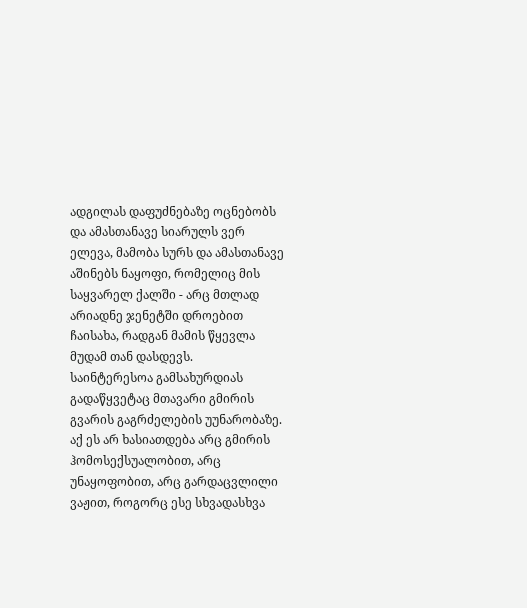ადგილას დაფუძნებაზე ოცნებობს და ამასთანავე სიარულს ვერ ელევა, მამობა სურს და ამასთანავე აშინებს ნაყოფი, რომელიც მის საყვარელ ქალში - არც მთლად არიადნე ჯენეტში დროებით ჩაისახა, რადგან მამის წყევლა მუდამ თან დასდევს.
საინტერესოა გამსახურდიას გადაწყვეტაც მთავარი გმირის გვარის გაგრძელების უუნარობაზე. აქ ეს არ ხასიათდება არც გმირის ჰომოსექსუალობით, არც უნაყოფობით, არც გარდაცვლილი ვაჟით, როგორც ესე სხვადასხვა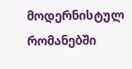მოდერნისტულ რომანებში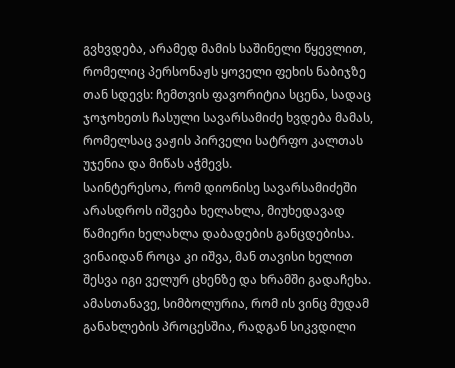გვხვდება, არამედ მამის საშინელი წყევლით, რომელიც პერსონაჟს ყოველი ფეხის ნაბიჯზე თან სდევს: ჩემთვის ფავორიტია სცენა, სადაც ჯოჯოხეთს ჩასული სავარსამიძე ხვდება მამას, რომელსაც ვაჟის პირველი სატრფო კალთას უჯენია და მიწას აჭმევს.
საინტერესოა, რომ დიონისე სავარსამიძეში არასდროს იშვება ხელახლა, მიუხედავად წამიერი ხელახლა დაბადების განცდებისა. ვინაიდან როცა კი იშვა, მან თავისი ხელით შესვა იგი ველურ ცხენზე და ხრამში გადაჩეხა. ამასთანავე, სიმბოლურია, რომ ის ვინც მუდამ განახლების პროცესშია, რადგან სიკვდილი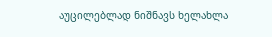აუცილებლად ნიშნავს ხელახლა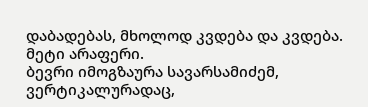დაბადებას, მხოლოდ კვდება და კვდება. მეტი არაფერი.
ბევრი იმოგზაურა სავარსამიძემ, ვერტიკალურადაც,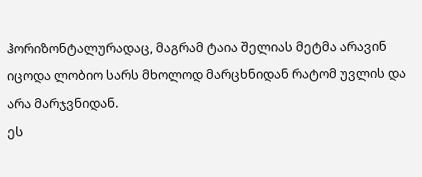ჰორიზონტალურადაც, მაგრამ ტაია შელიას მეტმა არავინ იცოდა ლობიო სარს მხოლოდ მარცხნიდან რატომ უვლის და არა მარჯვნიდან.
ეს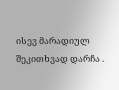ისევ მარადიულ შეკითხვად დარჩა .